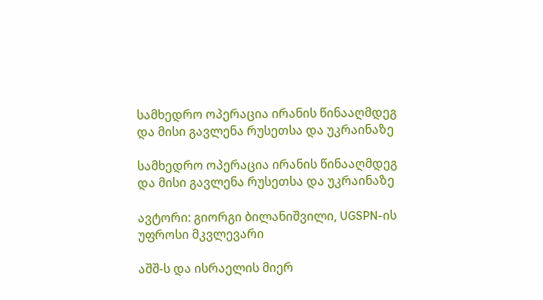სამხედრო ოპერაცია ირანის წინააღმდეგ და მისი გავლენა რუსეთსა და უკრაინაზე

სამხედრო ოპერაცია ირანის წინააღმდეგ და მისი გავლენა რუსეთსა და უკრაინაზე

ავტორი: გიორგი ბილანიშვილი, UGSPN-ის უფროსი მკვლევარი

აშშ-ს და ისრაელის მიერ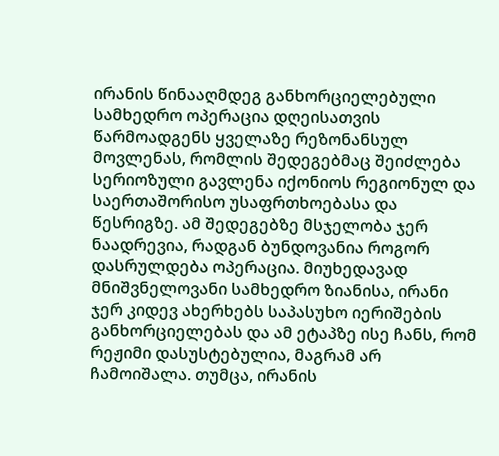ირანის წინააღმდეგ განხორციელებული სამხედრო ოპერაცია დღეისათვის წარმოადგენს ყველაზე რეზონანსულ მოვლენას, რომლის შედეგებმაც შეიძლება სერიოზული გავლენა იქონიოს რეგიონულ და საერთაშორისო უსაფრთხოებასა და წესრიგზე. ამ შედეგებზე მსჯელობა ჯერ ნაადრევია, რადგან ბუნდოვანია როგორ დასრულდება ოპერაცია. მიუხედავად მნიშვნელოვანი სამხედრო ზიანისა, ირანი ჯერ კიდევ ახერხებს საპასუხო იერიშების განხორციელებას და ამ ეტაპზე ისე ჩანს, რომ რეჟიმი დასუსტებულია, მაგრამ არ ჩამოიშალა. თუმცა, ირანის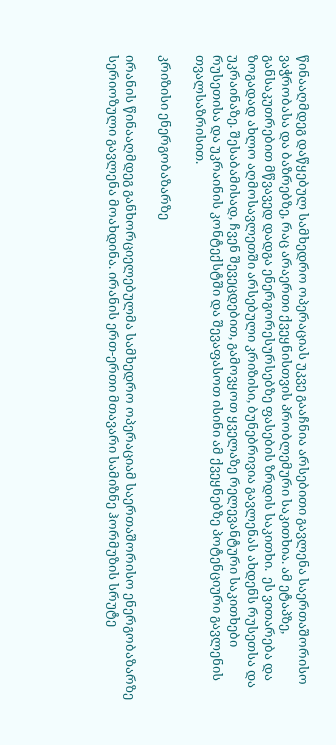წინააღმდეგ დაწყებულ სამხედრო ოპერაციას უკვე გააჩნია არსებითი გავლენა საერთაშორისო ვაჭრობასა და ბაზრებზე, რაც არაერთი ქვეყნისთვის პრობლემური საკითხია. ამ ეტაპზე, განსაკუთრებით მწვავედ დადგა ენერგორესურსებზე ფასების ზრდის საკითხი.  ეს ვითარება და ზოგადად ახლო აღმოსავლეთში არსებული კრიზისი, ბუნებრივია გავლენას ახდენს რუსეთსა და უკრაინაზე. შესაბამისად, ჩვენ შევეცდებით, გამოვყოთ ყველაზე რელევანტური საკითხები რუსეთისა და უკრაინის კონტექსტში და შევაფასოთ ისინი ამ ქვეყნებზე პოტენციური გავლენის თვალსაზრისით.

კრიზისი ენერგობაზარზე

ირანის წინააღმდეგ განხორციელებულმა სამხედრო ოპერაციამ საერთაშორისო ენერგობაზარზე სერიოზული გავლენა მოახდინა. ირანის ერთ-ერთი მთავარი სამიზნე ჰორმუზის სრუტე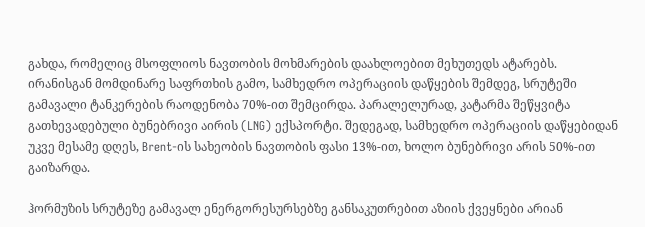გახდა, რომელიც მსოფლიოს ნავთობის მოხმარების დაახლოებით მეხუთედს ატარებს. ირანისგან მომდინარე საფრთხის გამო, სამხედრო ოპერაციის დაწყების შემდეგ, სრუტეში გამავალი ტანკერების რაოდენობა 70%-ით შემცირდა. პარალელურად, კატარმა შეწყვიტა გათხევადებული ბუნებრივი აირის (LNG) ექსპორტი. შედეგად, სამხედრო ოპერაციის დაწყებიდან უკვე მესამე დღეს, Brent-ის სახეობის ნავთობის ფასი 13%-ით, ხოლო ბუნებრივი არის 50%-ით გაიზარდა.

ჰორმუზის სრუტეზე გამავალ ენერგორესურსებზე განსაკუთრებით აზიის ქვეყნები არიან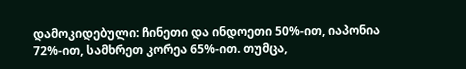დამოკიდებული: ჩინეთი და ინდოეთი 50%-ით, იაპონია 72%-ით, სამხრეთ კორეა 65%-ით. თუმცა,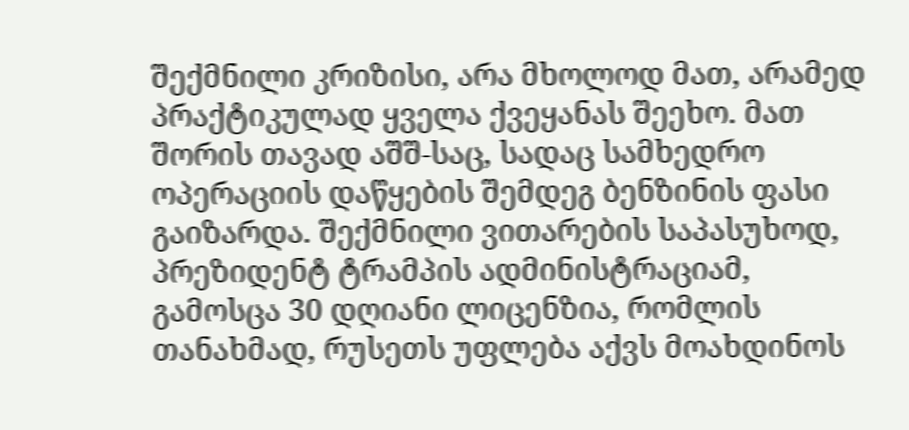შექმნილი კრიზისი, არა მხოლოდ მათ, არამედ პრაქტიკულად ყველა ქვეყანას შეეხო. მათ შორის თავად აშშ-საც, სადაც სამხედრო ოპერაციის დაწყების შემდეგ ბენზინის ფასი გაიზარდა. შექმნილი ვითარების საპასუხოდ, პრეზიდენტ ტრამპის ადმინისტრაციამ, გამოსცა 30 დღიანი ლიცენზია, რომლის თანახმად, რუსეთს უფლება აქვს მოახდინოს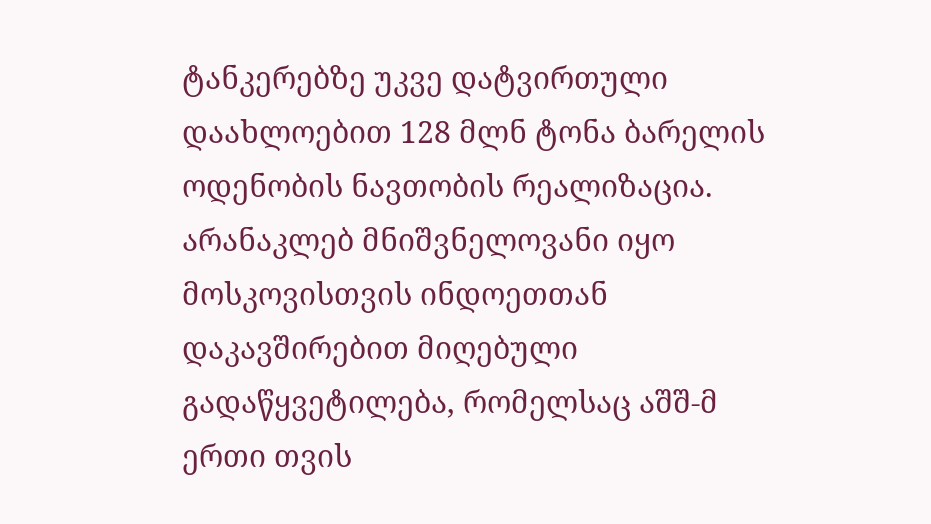ტანკერებზე უკვე დატვირთული დაახლოებით 128 მლნ ტონა ბარელის ოდენობის ნავთობის რეალიზაცია. არანაკლებ მნიშვნელოვანი იყო მოსკოვისთვის ინდოეთთან დაკავშირებით მიღებული გადაწყვეტილება, რომელსაც აშშ-მ ერთი თვის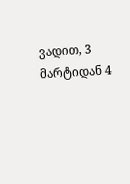ვადით, 3 მარტიდან 4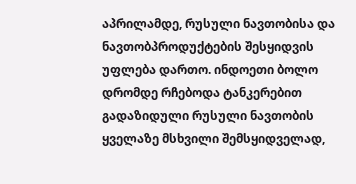აპრილამდე, რუსული ნავთობისა და ნავთობპროდუქტების შესყიდვის უფლება დართო. ინდოეთი ბოლო დრომდე რჩებოდა ტანკერებით გადაზიდული რუსული ნავთობის ყველაზე მსხვილი შემსყიდველად,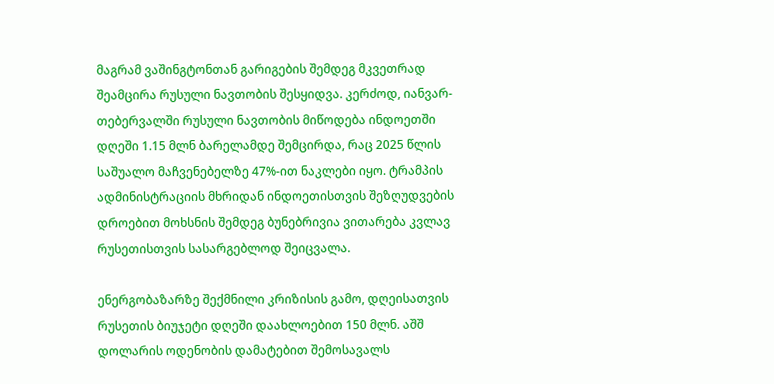მაგრამ ვაშინგტონთან გარიგების შემდეგ მკვეთრად შეამცირა რუსული ნავთობის შესყიდვა. კერძოდ, იანვარ-თებერვალში რუსული ნავთობის მიწოდება ინდოეთში დღეში 1.15 მლნ ბარელამდე შემცირდა, რაც 2025 წლის საშუალო მაჩვენებელზე 47%-ით ნაკლები იყო. ტრამპის ადმინისტრაციის მხრიდან ინდოეთისთვის შეზღუდვების დროებით მოხსნის შემდეგ ბუნებრივია ვითარება კვლავ რუსეთისთვის სასარგებლოდ შეიცვალა.

ენერგობაზარზე შექმნილი კრიზისის გამო, დღეისათვის რუსეთის ბიუჯეტი დღეში დაახლოებით 150 მლნ. აშშ დოლარის ოდენობის დამატებით შემოსავალს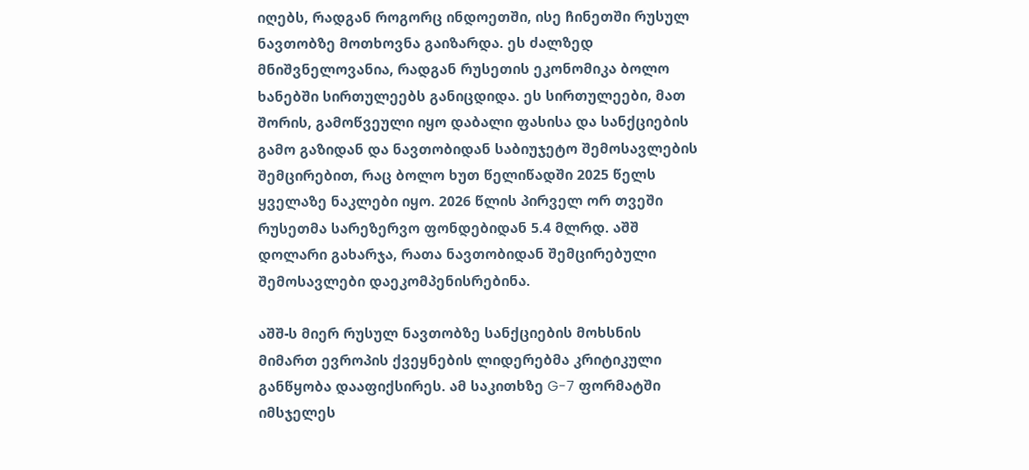იღებს, რადგან როგორც ინდოეთში, ისე ჩინეთში რუსულ ნავთობზე მოთხოვნა გაიზარდა. ეს ძალზედ მნიშვნელოვანია, რადგან რუსეთის ეკონომიკა ბოლო ხანებში სირთულეებს განიცდიდა. ეს სირთულეები, მათ შორის, გამოწვეული იყო დაბალი ფასისა და სანქციების გამო გაზიდან და ნავთობიდან საბიუჯეტო შემოსავლების შემცირებით, რაც ბოლო ხუთ წელიწადში 2025 წელს  ყველაზე ნაკლები იყო. 2026 წლის პირველ ორ თვეში რუსეთმა სარეზერვო ფონდებიდან 5.4 მლრდ. აშშ დოლარი გახარჯა, რათა ნავთობიდან შემცირებული შემოსავლები დაეკომპენისრებინა.

აშშ-ს მიერ რუსულ ნავთობზე სანქციების მოხსნის მიმართ ევროპის ქვეყნების ლიდერებმა კრიტიკული განწყობა დააფიქსირეს. ამ საკითხზე G-7 ფორმატში იმსჯელეს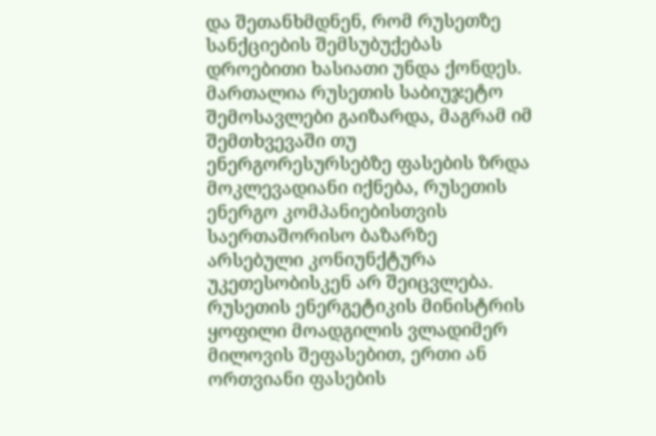და შეთანხმდნენ, რომ რუსეთზე სანქციების შემსუბუქებას დროებითი ხასიათი უნდა ქონდეს. მართალია რუსეთის საბიუჯეტო შემოსავლები გაიზარდა, მაგრამ იმ შემთხვევაში თუ ენერგორესურსებზე ფასების ზრდა მოკლევადიანი იქნება, რუსეთის ენერგო კომპანიებისთვის საერთაშორისო ბაზარზე არსებული კონიუნქტურა უკეთესობისკენ არ შეიცვლება. რუსეთის ენერგეტიკის მინისტრის ყოფილი მოადგილის ვლადიმერ მილოვის შეფასებით, ერთი ან ორთვიანი ფასების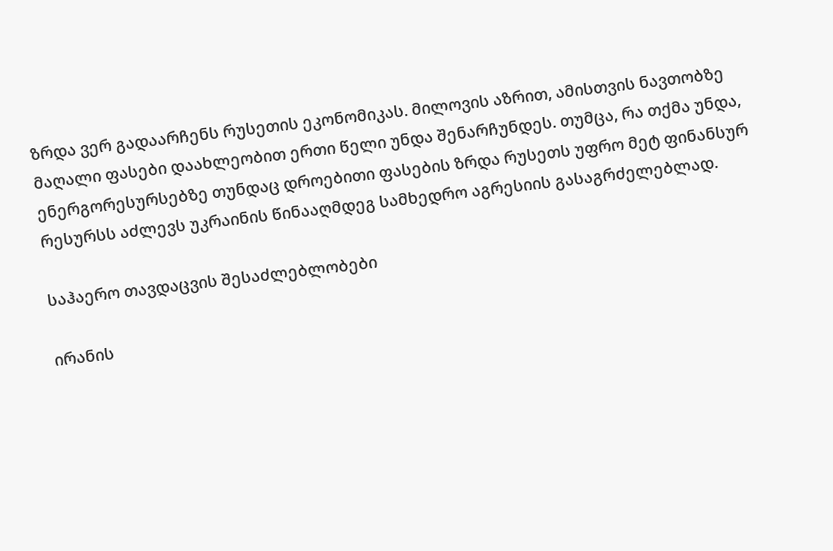ზრდა ვერ გადაარჩენს რუსეთის ეკონომიკას. მილოვის აზრით, ამისთვის ნავთობზე მაღალი ფასები დაახლეობით ერთი წელი უნდა შენარჩუნდეს. თუმცა, რა თქმა უნდა, ენერგორესურსებზე თუნდაც დროებითი ფასების ზრდა რუსეთს უფრო მეტ ფინანსურ რესურსს აძლევს უკრაინის წინააღმდეგ სამხედრო აგრესიის გასაგრძელებლად.

საჰაერო თავდაცვის შესაძლებლობები

ირანის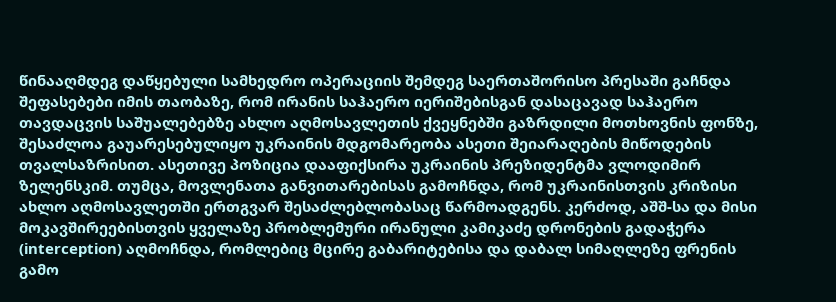წინააღმდეგ დაწყებული სამხედრო ოპერაციის შემდეგ საერთაშორისო პრესაში გაჩნდა შეფასებები იმის თაობაზე, რომ ირანის საჰაერო იერიშებისგან დასაცავად საჰაერო თავდაცვის საშუალებებზე ახლო აღმოსავლეთის ქვეყნებში გაზრდილი მოთხოვნის ფონზე, შესაძლოა გაუარესებულიყო უკრაინის მდგომარეობა ასეთი შეიარაღების მიწოდების თვალსაზრისით. ასეთივე პოზიცია დააფიქსირა უკრაინის პრეზიდენტმა ვლოდიმირ ზელენსკიმ. თუმცა, მოვლენათა განვითარებისას გამოჩნდა, რომ უკრაინისთვის კრიზისი ახლო აღმოსავლეთში ერთგვარ შესაძლებლობასაც წარმოადგენს. კერძოდ, აშშ-სა და მისი მოკავშირეებისთვის ყველაზე პრობლემური ირანული კამიკაძე დრონების გადაჭერა (interception) აღმოჩნდა, რომლებიც მცირე გაბარიტებისა და დაბალ სიმაღლეზე ფრენის გამო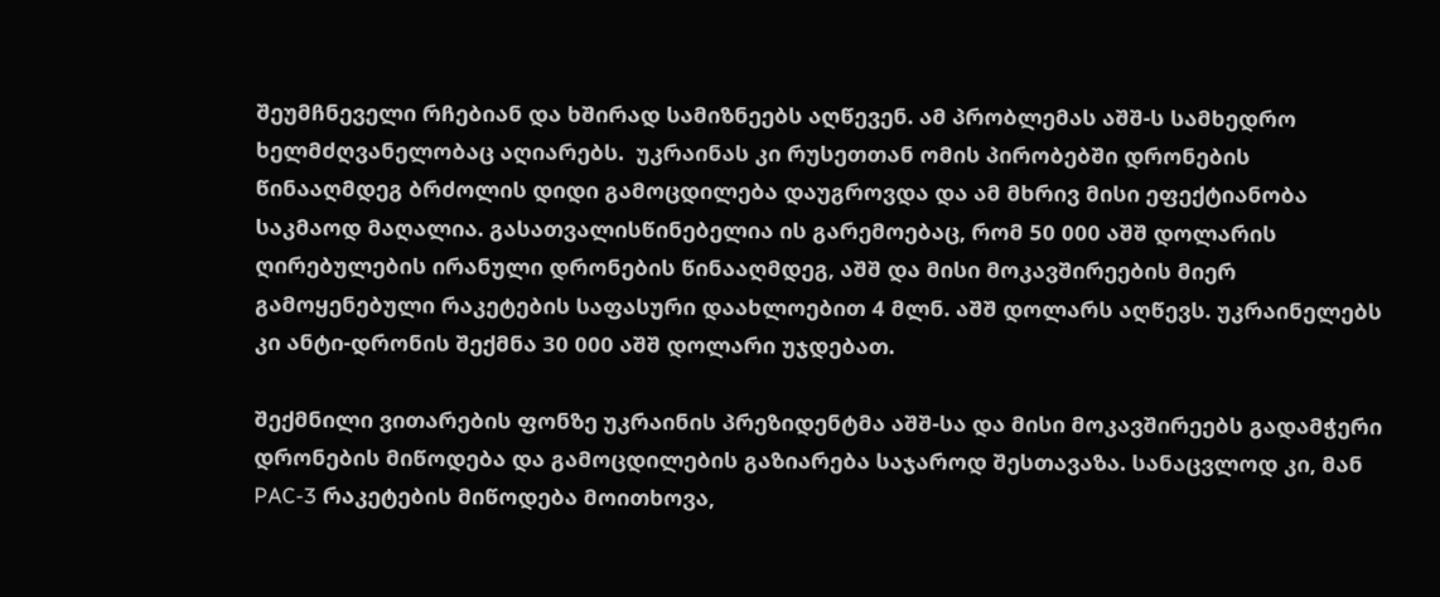შეუმჩნეველი რჩებიან და ხშირად სამიზნეებს აღწევენ. ამ პრობლემას აშშ-ს სამხედრო ხელმძღვანელობაც აღიარებს.  უკრაინას კი რუსეთთან ომის პირობებში დრონების წინააღმდეგ ბრძოლის დიდი გამოცდილება დაუგროვდა და ამ მხრივ მისი ეფექტიანობა საკმაოდ მაღალია. გასათვალისწინებელია ის გარემოებაც, რომ 50 000 აშშ დოლარის ღირებულების ირანული დრონების წინააღმდეგ, აშშ და მისი მოკავშირეების მიერ გამოყენებული რაკეტების საფასური დაახლოებით 4 მლნ. აშშ დოლარს აღწევს. უკრაინელებს კი ანტი-დრონის შექმნა 30 000 აშშ დოლარი უჯდებათ.

შექმნილი ვითარების ფონზე უკრაინის პრეზიდენტმა აშშ-სა და მისი მოკავშირეებს გადამჭერი დრონების მიწოდება და გამოცდილების გაზიარება საჯაროდ შესთავაზა. სანაცვლოდ კი, მან PAC-3 რაკეტების მიწოდება მოითხოვა,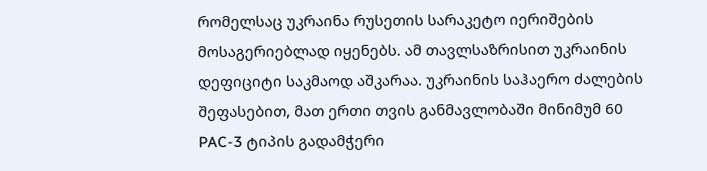რომელსაც უკრაინა რუსეთის სარაკეტო იერიშების მოსაგერიებლად იყენებს. ამ თავლსაზრისით უკრაინის დეფიციტი საკმაოდ აშკარაა. უკრაინის საჰაერო ძალების შეფასებით, მათ ერთი თვის განმავლობაში მინიმუმ 60 PAC-3 ტიპის გადამჭერი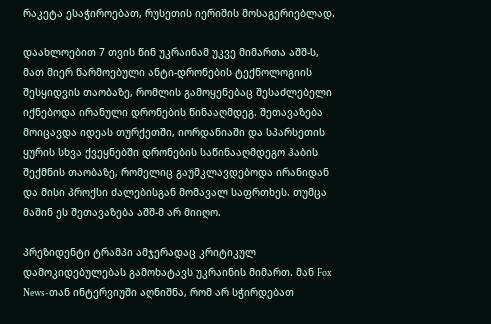რაკეტა ესაჭიროებათ, რუსეთის იერიშის მოსაგერიებლად.

დაახლოებით 7 თვის წინ უკრაინამ უკვე მიმართა აშშ-ს, მათ მიერ წარმოებული ანტი-დრონების ტექნოლოგიის შესყიდვის თაობაზე, რომლის გამოყენებაც შესაძლებელი იქნებოდა ირანული დრონების წინააღმდეგ. შეთავაზება მოიცავდა იდეას თურქეთში, იორდანიაში და სპარსეთის ყურის სხვა ქვეყნებში დრონების საწინააღმდეგო ჰაბის შექმნის თაობაზე, რომელიც გაუმკლავდებოდა ირანიდან და მისი პროქსი ძალებისგან მომავალ საფრთხეს. თუმცა მაშინ ეს შეთავაზება აშშ-მ არ მიიღო.

პრეზიდენტი ტრამპი ამჯერადაც კრიტიკულ დამოკიდებულებას გამოხატავს უკრაინის მიმართ. მან Fox News-თან ინტერვიუში აღნიშნა, რომ არ სჭირდებათ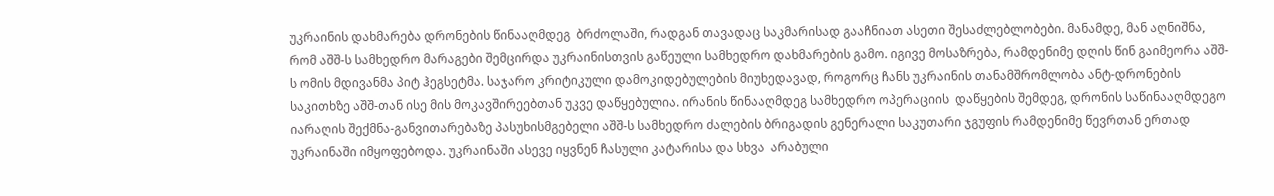უკრაინის დახმარება დრონების წინააღმდეგ  ბრძოლაში, რადგან თავადაც საკმარისად გააჩნიათ ასეთი შესაძლებლობები. მანამდე, მან აღნიშნა, რომ აშშ-ს სამხედრო მარაგები შემცირდა უკრაინისთვის გაწეული სამხედრო დახმარების გამო. იგივე მოსაზრება, რამდენიმე დღის წინ გაიმეორა აშშ-ს ომის მდივანმა პიტ ჰეგსეტმა. საჯარო კრიტიკული დამოკიდებულების მიუხედავად, როგორც ჩანს უკრაინის თანამშრომლობა ანტ-დრონების საკითხზე აშშ-თან ისე მის მოკავშირეებთან უკვე დაწყებულია. ირანის წინააღმდეგ სამხედრო ოპერაციის  დაწყების შემდეგ, დრონის საწინააღმდეგო იარაღის შექმნა-განვითარებაზე პასუხისმგებელი აშშ-ს სამხედრო ძალების ბრიგადის გენერალი საკუთარი ჯგუფის რამდენიმე წევრთან ერთად უკრაინაში იმყოფებოდა. უკრაინაში ასევე იყვნენ ჩასული კატარისა და სხვა  არაბული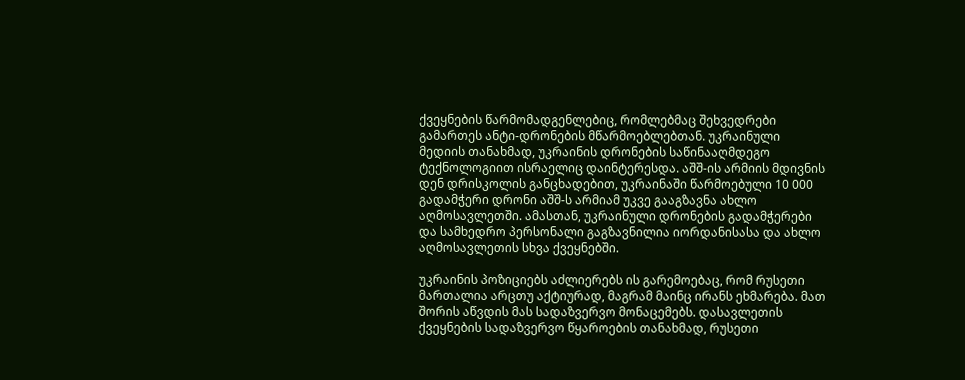ქვეყნების წარმომადგენლებიც, რომლებმაც შეხვედრები გამართეს ანტი-დრონების მწარმოებლებთან. უკრაინული მედიის თანახმად, უკრაინის დრონების საწინააღმდეგო ტექნოლოგიით ისრაელიც დაინტერესდა. აშშ-ის არმიის მდივნის დენ დრისკოლის განცხადებით, უკრაინაში წარმოებული 10 000 გადამჭერი დრონი აშშ-ს არმიამ უკვე გააგზავნა ახლო აღმოსავლეთში. ამასთან, უკრაინული დრონების გადამჭერები და სამხედრო პერსონალი გაგზავნილია იორდანისასა და ახლო აღმოსავლეთის სხვა ქვეყნებში.

უკრაინის პოზიციებს აძლიერებს ის გარემოებაც, რომ რუსეთი მართალია არცთუ აქტიურად, მაგრამ მაინც ირანს ეხმარება. მათ შორის აწვდის მას სადაზვერვო მონაცემებს. დასავლეთის ქვეყნების სადაზვერვო წყაროების თანახმად, რუსეთი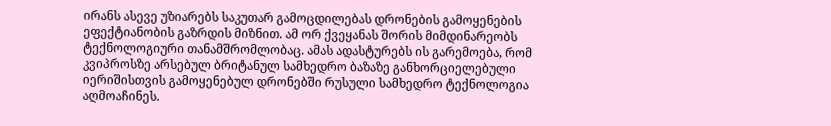ირანს ასევე უზიარებს საკუთარ გამოცდილებას დრონების გამოყენების ეფექტიანობის გაზრდის მიზნით. ამ ორ ქვეყანას შორის მიმდინარეობს ტექნოლოგიური თანამშრომლობაც. ამას ადასტურებს ის გარემოება, რომ  კვიპროსზე არსებულ ბრიტანულ სამხედრო ბაზაზე განხორციელებული იერიშისთვის გამოყენებულ დრონებში რუსული სამხედრო ტექნოლოგია აღმოაჩინეს.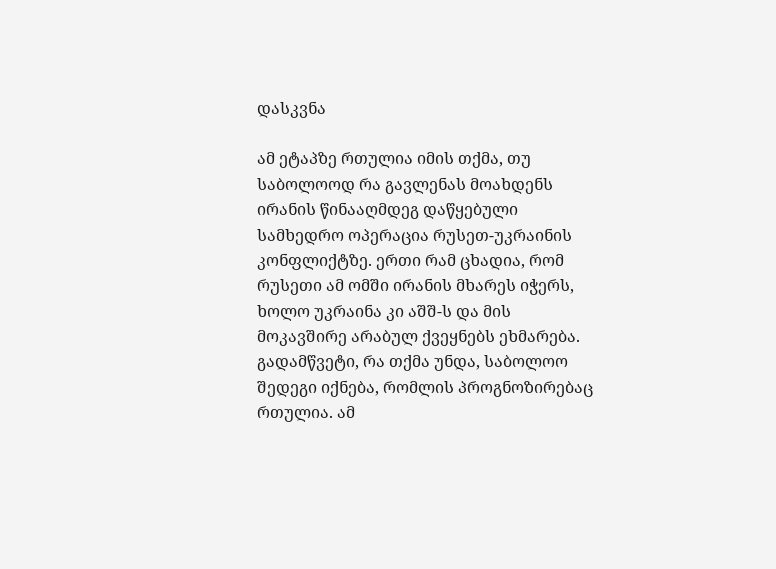დასკვნა

ამ ეტაპზე რთულია იმის თქმა, თუ საბოლოოდ რა გავლენას მოახდენს ირანის წინააღმდეგ დაწყებული სამხედრო ოპერაცია რუსეთ-უკრაინის კონფლიქტზე. ერთი რამ ცხადია, რომ რუსეთი ამ ომში ირანის მხარეს იჭერს, ხოლო უკრაინა კი აშშ-ს და მის მოკავშირე არაბულ ქვეყნებს ეხმარება. გადამწვეტი, რა თქმა უნდა, საბოლოო შედეგი იქნება, რომლის პროგნოზირებაც რთულია. ამ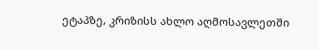ეტაპზე, კრიზისს ახლო აღმოსავლეთში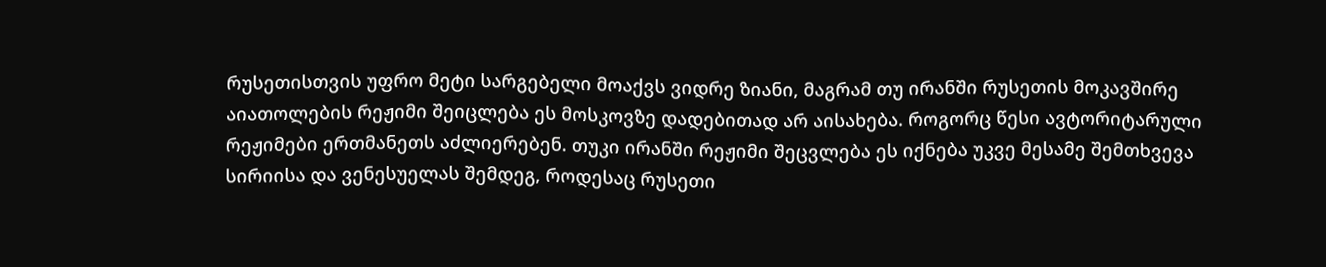რუსეთისთვის უფრო მეტი სარგებელი მოაქვს ვიდრე ზიანი, მაგრამ თუ ირანში რუსეთის მოკავშირე აიათოლების რეჟიმი შეიცლება ეს მოსკოვზე დადებითად არ აისახება. როგორც წესი ავტორიტარული რეჟიმები ერთმანეთს აძლიერებენ. თუკი ირანში რეჟიმი შეცვლება ეს იქნება უკვე მესამე შემთხვევა სირიისა და ვენესუელას შემდეგ, როდესაც რუსეთი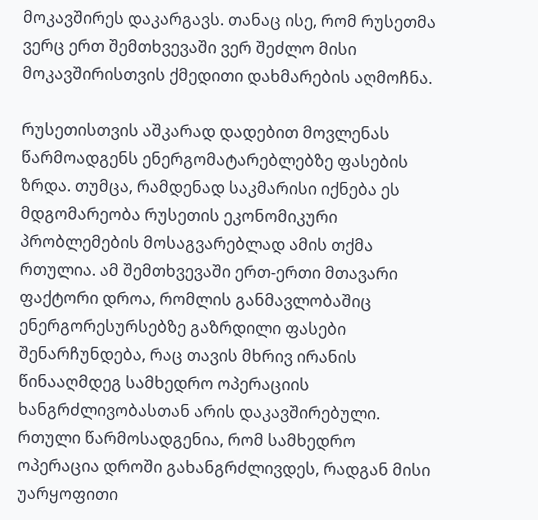მოკავშირეს დაკარგავს. თანაც ისე, რომ რუსეთმა ვერც ერთ შემთხვევაში ვერ შეძლო მისი მოკავშირისთვის ქმედითი დახმარების აღმოჩნა.

რუსეთისთვის აშკარად დადებით მოვლენას წარმოადგენს ენერგომატარებლებზე ფასების ზრდა. თუმცა, რამდენად საკმარისი იქნება ეს მდგომარეობა რუსეთის ეკონომიკური პრობლემების მოსაგვარებლად ამის თქმა რთულია. ამ შემთხვევაში ერთ-ერთი მთავარი ფაქტორი დროა, რომლის განმავლობაშიც ენერგორესურსებზე გაზრდილი ფასები შენარჩუნდება, რაც თავის მხრივ ირანის წინააღმდეგ სამხედრო ოპერაციის ხანგრძლივობასთან არის დაკავშირებული. რთული წარმოსადგენია, რომ სამხედრო ოპერაცია დროში გახანგრძლივდეს, რადგან მისი უარყოფითი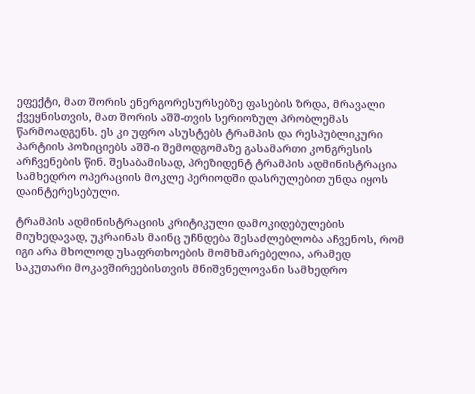ეფექტი, მათ შორის ენერგორესურსებზე ფასების ზრდა, მრავალი ქვეყნისთვის, მათ შორის აშშ-თვის სერიოზულ პრობლემას წარმოადგენს. ეს კი უფრო ასუსტებს ტრამპის და რესპუბლიკური პარტიის პოზიციებს აშშ-ი შემოდგომაზე გასამართი კონგრესის არჩვენების წინ. შესაბამისად, პრეზიდენტ ტრამპის ადმინისტრაცია სამხედრო ოპერაციის მოკლე პერიოდში დასრულებით უნდა იყოს დაინტერესებული.

ტრამპის ადმინისტრაციის კრიტიკული დამოკიდებულების მიუხედავად, უკრაინას მაინც უჩნდება შესაძლებლობა აჩვენოს, რომ იგი არა მხოლოდ უსაფრთხოების მომხმარებელია, არამედ საკუთარი მოკავშირეებისთვის მნიშვნელოვანი სამხედრო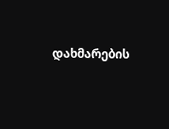დახმარების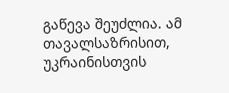გაწევა შეუძლია. ამ თავალსაზრისით, უკრაინისთვის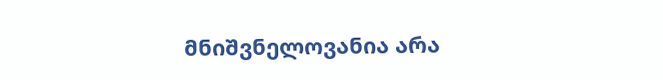მნიშვნელოვანია არა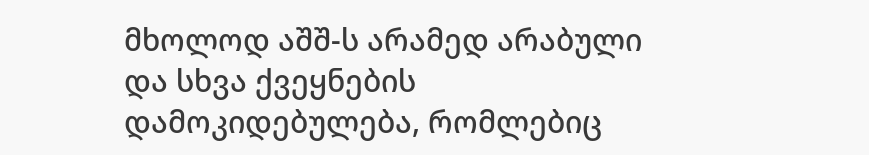მხოლოდ აშშ-ს არამედ არაბული და სხვა ქვეყნების დამოკიდებულება, რომლებიც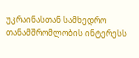უკრაინასთან სამხედრო თანამშრომლობის ინტერესს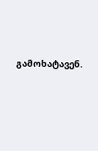გამოხატავენ.